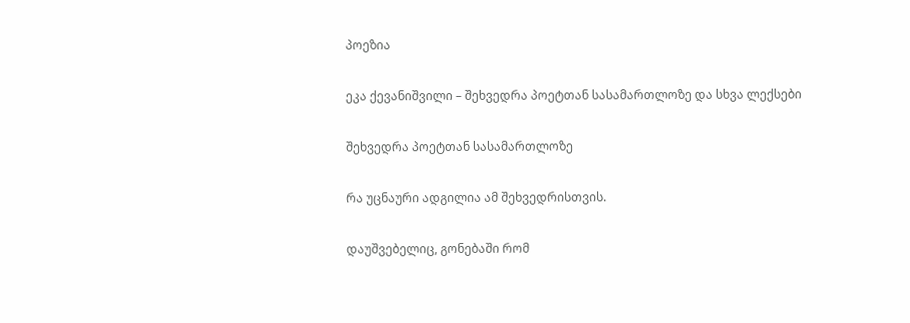პოეზია

ეკა ქევანიშვილი – შეხვედრა პოეტთან სასამართლოზე და სხვა ლექსები

შეხვედრა პოეტთან სასამართლოზე

რა უცნაური ადგილია ამ შეხვედრისთვის.

დაუშვებელიც, გონებაში რომ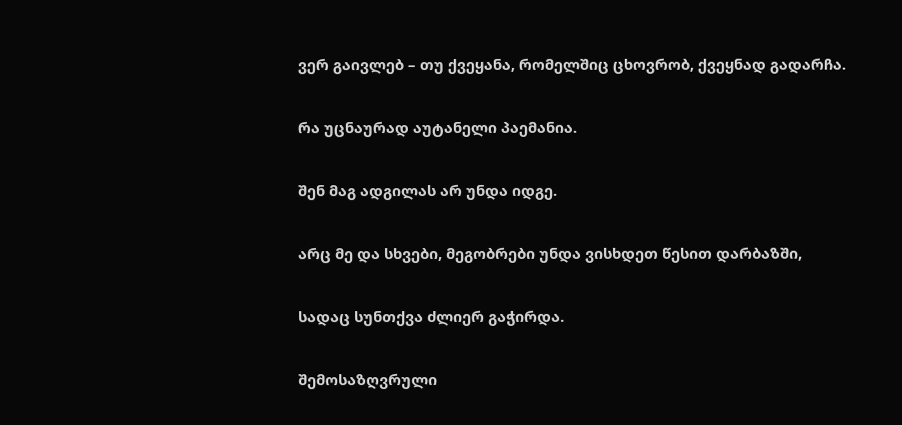ვერ გაივლებ – თუ ქვეყანა, რომელშიც ცხოვრობ, ქვეყნად გადარჩა.

რა უცნაურად აუტანელი პაემანია.

შენ მაგ ადგილას არ უნდა იდგე.

არც მე და სხვები, მეგობრები უნდა ვისხდეთ წესით დარბაზში,

სადაც სუნთქვა ძლიერ გაჭირდა.

შემოსაზღვრული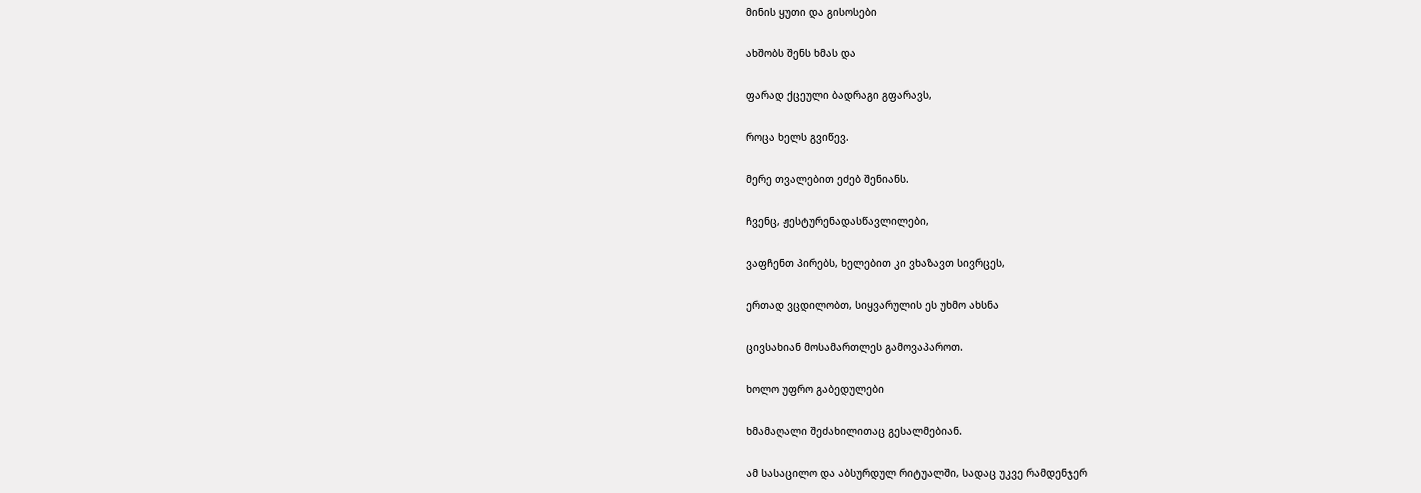მინის ყუთი და გისოსები

ახშობს შენს ხმას და

ფარად ქცეული ბადრაგი გფარავს,

როცა ხელს გვიწევ.

მერე თვალებით ეძებ შენიანს.

ჩვენც, ჟესტურენადასწავლილები,

ვაფჩენთ პირებს, ხელებით კი ვხაზავთ სივრცეს,

ერთად ვცდილობთ, სიყვარულის ეს უხმო ახსნა

ცივსახიან მოსამართლეს გამოვაპაროთ.

ხოლო უფრო გაბედულები

ხმამაღალი შეძახილითაც გესალმებიან.

ამ სასაცილო და აბსურდულ რიტუალში, სადაც უკვე რამდენჯერ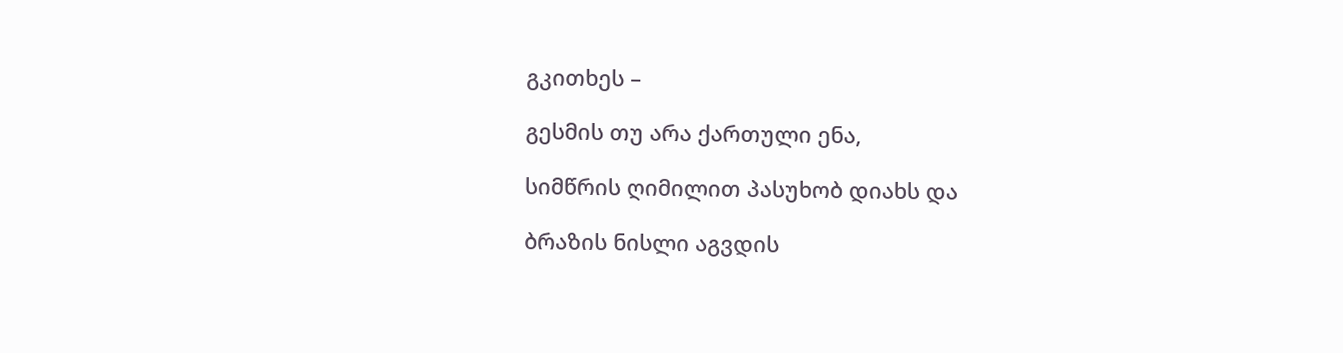გკითხეს –

გესმის თუ არა ქართული ენა,

სიმწრის ღიმილით პასუხობ დიახს და

ბრაზის ნისლი აგვდის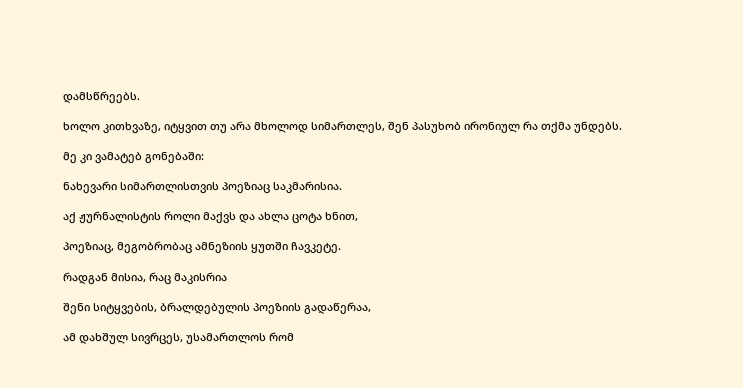დამსწრეებს.

ხოლო კითხვაზე, იტყვით თუ არა მხოლოდ სიმართლეს, შენ პასუხობ ირონიულ რა თქმა უნდებს.

მე კი ვამატებ გონებაში:

ნახევარი სიმართლისთვის პოეზიაც საკმარისია.

აქ ჟურნალისტის როლი მაქვს და ახლა ცოტა ხნით,

პოეზიაც, მეგობრობაც ამნეზიის ყუთში ჩავკეტე.

რადგან მისია, რაც მაკისრია

შენი სიტყვების, ბრალდებულის პოეზიის გადაწერაა,

ამ დახშულ სივრცეს, უსამართლოს რომ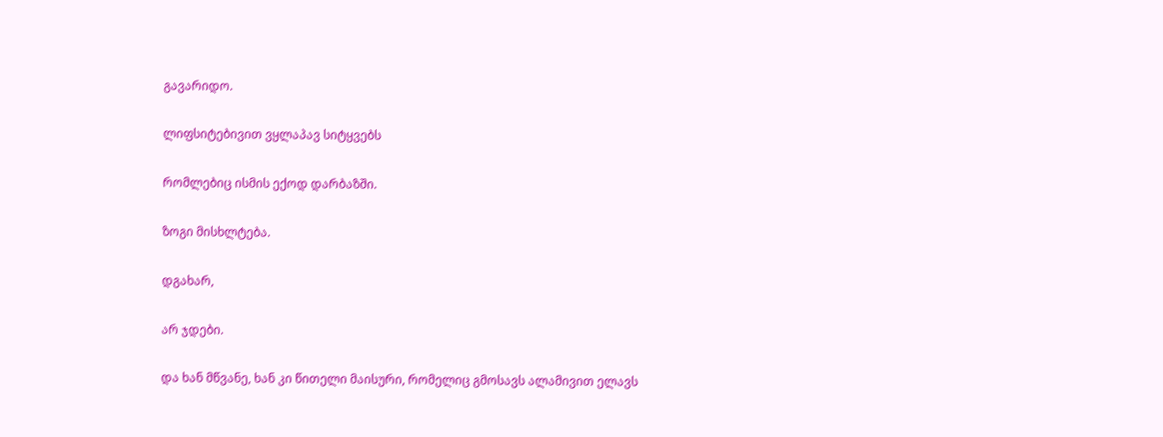გავარიდო.

ლიფსიტებივით ვყლაპავ სიტყვებს

რომლებიც ისმის ექოდ დარბაზში.

ზოგი მისხლტება.

დგახარ,

არ ჯდები.

და ხან მწვანე, ხან კი წითელი მაისური, რომელიც გმოსავს ალამივით ელავს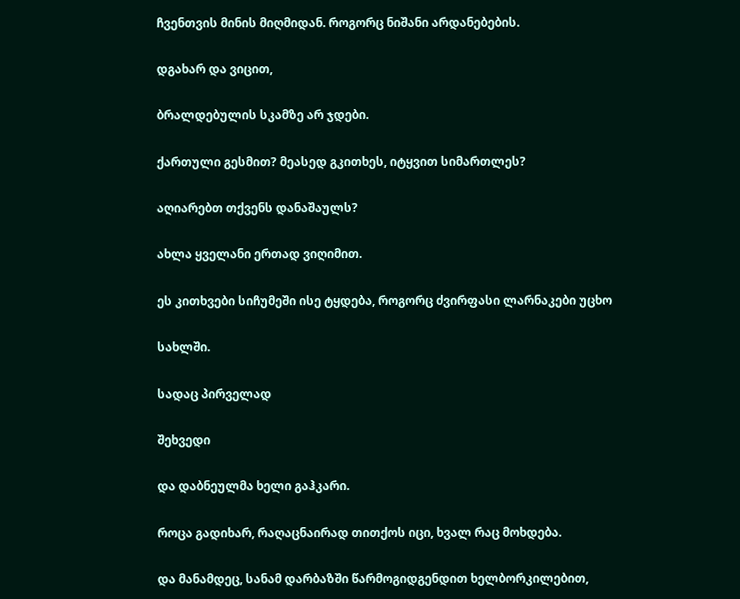ჩვენთვის მინის მიღმიდან. როგორც ნიშანი არდანებების.

დგახარ და ვიცით,

ბრალდებულის სკამზე არ ჯდები.

ქართული გესმით? მეასედ გკითხეს, იტყვით სიმართლეს?

აღიარებთ თქვენს დანაშაულს?

ახლა ყველანი ერთად ვიღიმით.

ეს კითხვები სიჩუმეში ისე ტყდება, როგორც ძვირფასი ლარნაკები უცხო

სახლში.

სადაც პირველად

შეხვედი

და დაბნეულმა ხელი გაჰკარი.

როცა გადიხარ, რაღაცნაირად თითქოს იცი, ხვალ რაც მოხდება.

და მანამდეც, სანამ დარბაზში წარმოგიდგენდით ხელბორკილებით,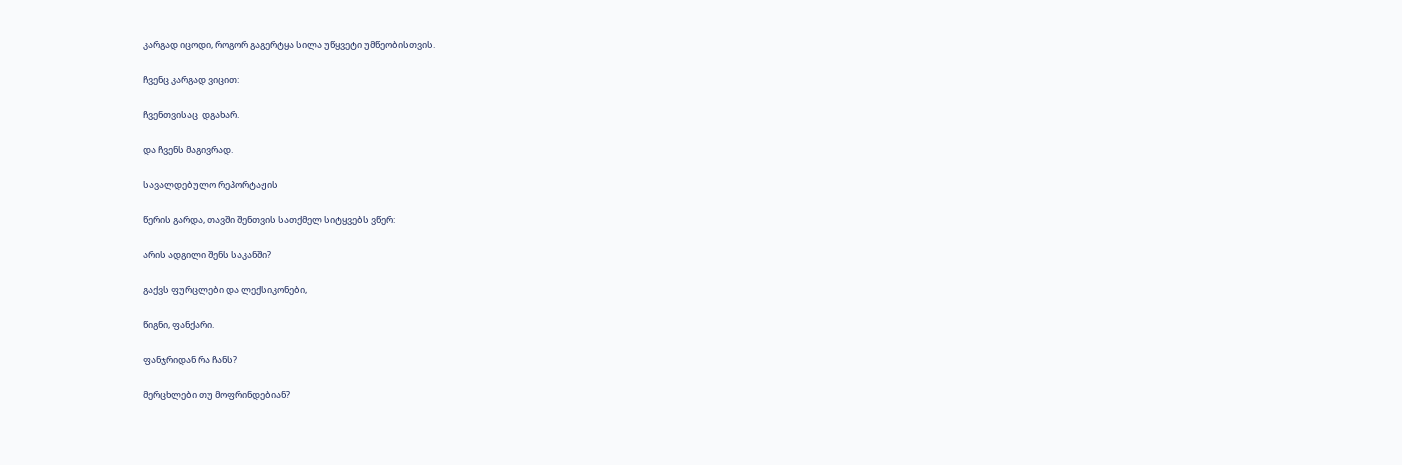კარგად იცოდი, როგორ გაგერტყა სილა უწყვეტი უმწეობისთვის.

ჩვენც კარგად ვიცით:

ჩვენთვისაც  დგახარ.

და ჩვენს მაგივრად.

სავალდებულო რეპორტაჟის

წერის გარდა, თავში შენთვის სათქმელ სიტყვებს ვწერ:

არის ადგილი შენს საკანში?

გაქვს ფურცლები და ლექსიკონები,

წიგნი, ფანქარი.

ფანჯრიდან რა ჩანს?

მერცხლები თუ მოფრინდებიან?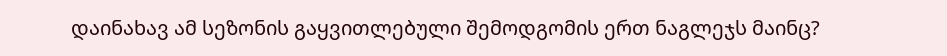დაინახავ ამ სეზონის გაყვითლებული შემოდგომის ერთ ნაგლეჯს მაინც?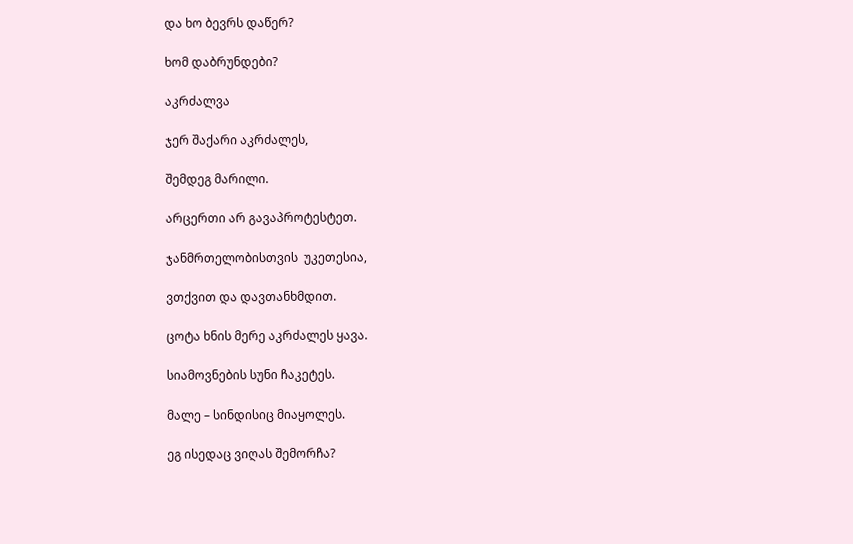და ხო ბევრს დაწერ?

ხომ დაბრუნდები?

აკრძალვა

ჯერ შაქარი აკრძალეს,

შემდეგ მარილი.

არცერთი არ გავაპროტესტეთ.

ჯანმრთელობისთვის  უკეთესია,

ვთქვით და დავთანხმდით.

ცოტა ხნის მერე აკრძალეს ყავა.

სიამოვნების სუნი ჩაკეტეს.

მალე – სინდისიც მიაყოლეს.

ეგ ისედაც ვიღას შემორჩა?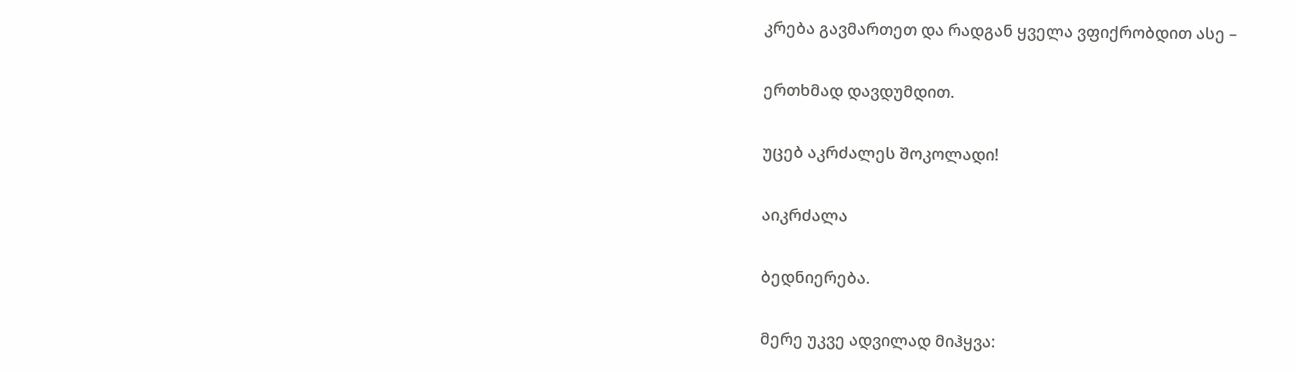კრება გავმართეთ და რადგან ყველა ვფიქრობდით ასე –

ერთხმად დავდუმდით.

უცებ აკრძალეს შოკოლადი!

აიკრძალა

ბედნიერება.

მერე უკვე ადვილად მიჰყვა: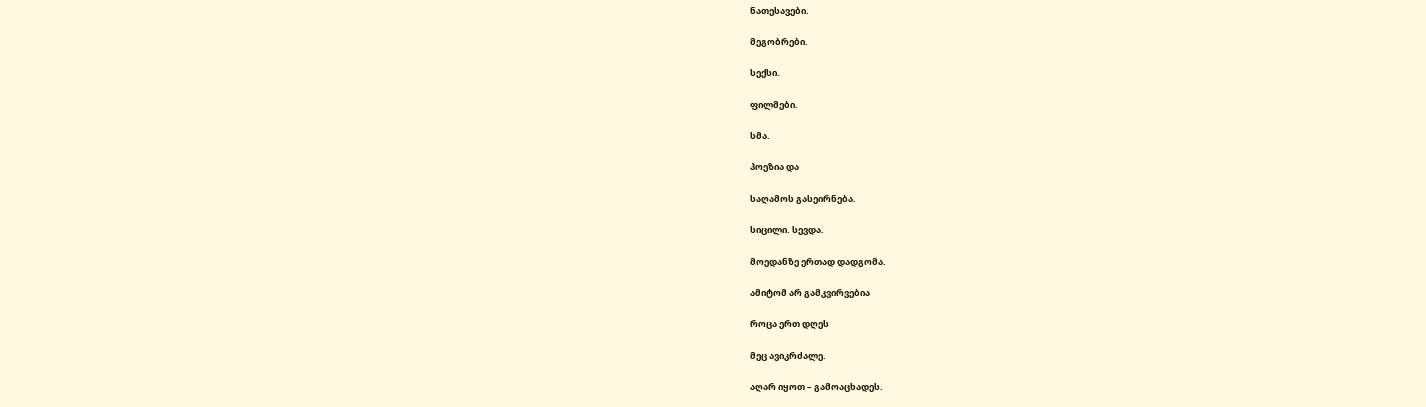ნათესავები.

მეგობრები.

სექსი.

ფილმები.

სმა.

პოეზია და

საღამოს გასეირნება.

სიცილი. სევდა.

მოედანზე ერთად დადგომა.

ამიტომ არ გამკვირვებია

როცა ერთ დღეს

მეც ავიკრძალე.

აღარ იყოთ – გამოაცხადეს.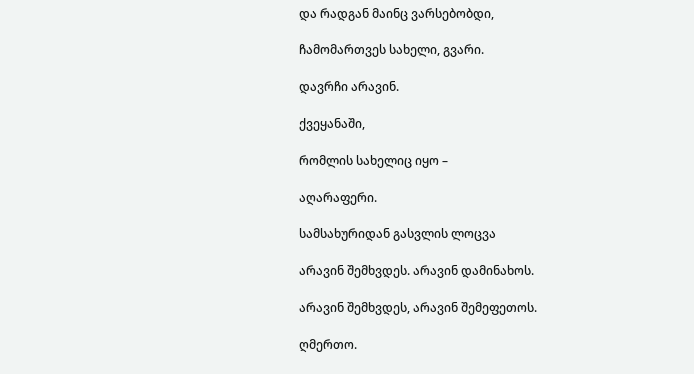და რადგან მაინც ვარსებობდი,

ჩამომართვეს სახელი, გვარი.

დავრჩი არავინ.

ქვეყანაში,

რომლის სახელიც იყო –

აღარაფერი.

სამსახურიდან გასვლის ლოცვა

არავინ შემხვდეს. არავინ დამინახოს.

არავინ შემხვდეს, არავინ შემეფეთოს.

ღმერთო.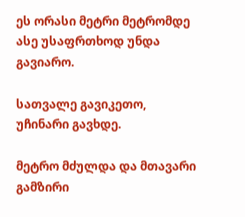ეს ორასი მეტრი მეტრომდე ასე უსაფრთხოდ უნდა გავიარო.

სათვალე გავიკეთო, უჩინარი გავხდე.

მეტრო მძულდა და მთავარი გამზირი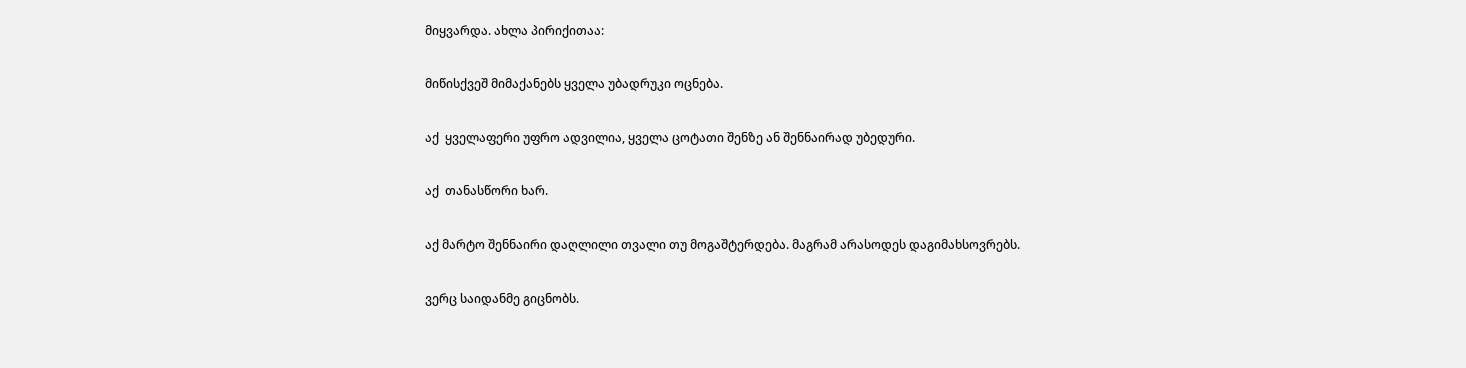მიყვარდა. ახლა პირიქითაა:

მიწისქვეშ მიმაქანებს ყველა უბადრუკი ოცნება.

აქ  ყველაფერი უფრო ადვილია, ყველა ცოტათი შენზე ან შენნაირად უბედური.

აქ  თანასწორი ხარ.

აქ მარტო შენნაირი დაღლილი თვალი თუ მოგაშტერდება. მაგრამ არასოდეს დაგიმახსოვრებს.

ვერც საიდანმე გიცნობს.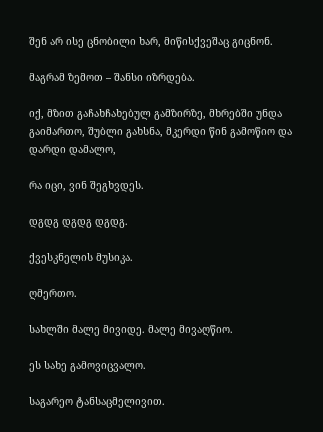შენ არ ისე ცნობილი ხარ, მიწისქვეშაც გიცნონ.

მაგრამ ზემოთ – შანსი იზრდება.

იქ, მზით გაჩახჩახებულ გამზირზე, მხრებში უნდა გაიმართო, შუბლი გახსნა, მკერდი წინ გამოწიო და დარდი დამალო,

რა იცი, ვინ შეგხვდეს.

დგდგ დგდგ დგდგ.

ქვესკნელის მუსიკა.

ღმერთო.

სახლში მალე მივიდე. მალე მივაღწიო.

ეს სახე გამოვიცვალო.

საგარეო ტანსაცმელივით.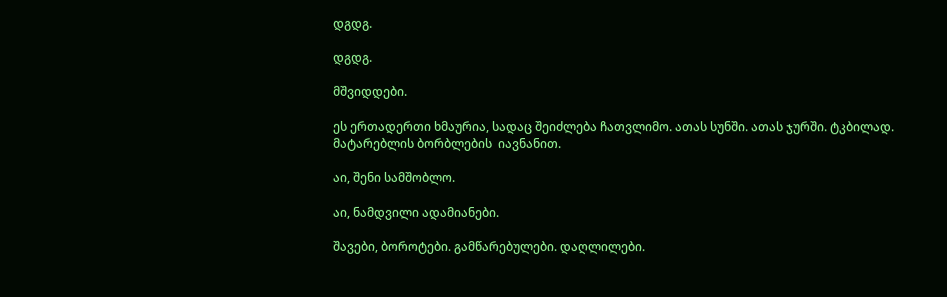დგდგ.

დგდგ.

მშვიდდები.

ეს ერთადერთი ხმაურია, სადაც შეიძლება ჩათვლიმო. ათას სუნში. ათას ჯურში. ტკბილად. მატარებლის ბორბლების  იავნანით.

აი, შენი სამშობლო.

აი, ნამდვილი ადამიანები.

შავები, ბოროტები. გამწარებულები. დაღლილები.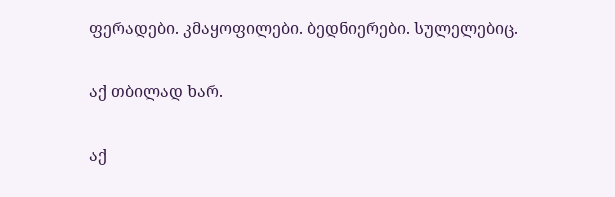ფერადები. კმაყოფილები. ბედნიერები. სულელებიც.

აქ თბილად ხარ.

აქ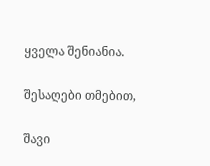ყველა შენიანია.

შესაღები თმებით,

შავი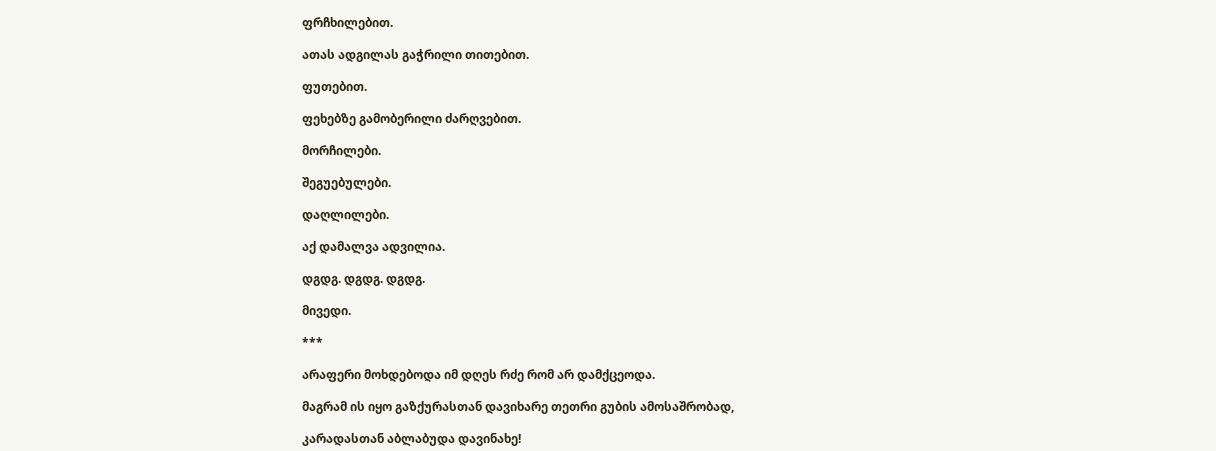ფრჩხილებით.

ათას ადგილას გაჭრილი თითებით.

ფუთებით.

ფეხებზე გამობერილი ძარღვებით.

მორჩილები.

შეგუებულები.

დაღლილები.

აქ დამალვა ადვილია.

დგდგ. დგდგ. დგდგ.

მივედი.

***

არაფერი მოხდებოდა იმ დღეს რძე რომ არ დამქცეოდა.

მაგრამ ის იყო გაზქურასთან დავიხარე თეთრი გუბის ამოსაშრობად,

კარადასთან აბლაბუდა დავინახე!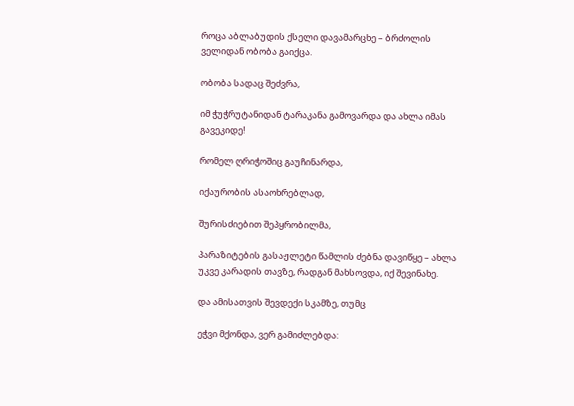როცა აბლაბუდის ქსელი დავამარცხე – ბრძოლის ველიდან ობობა გაიქცა.

ობობა სადაც შეძვრა,

იმ ჭუჭრუტანიდან ტარაკანა გამოვარდა და ახლა იმას გავეკიდე!

რომელ ღრიჭოშიც გაუჩინარდა,

იქაურობის ასაოხრებლად,

შურისძიებით შეპყრობილმა,

პარაზიტების გასაჟლეტი წამლის ძებნა დავიწყე – ახლა უკვე კარადის თავზე, რადგან მახსოვდა, იქ შევინახე.

და ამისათვის შევდექი სკამზე, თუმც

ეჭვი მქონდა, ვერ გამიძლებდა: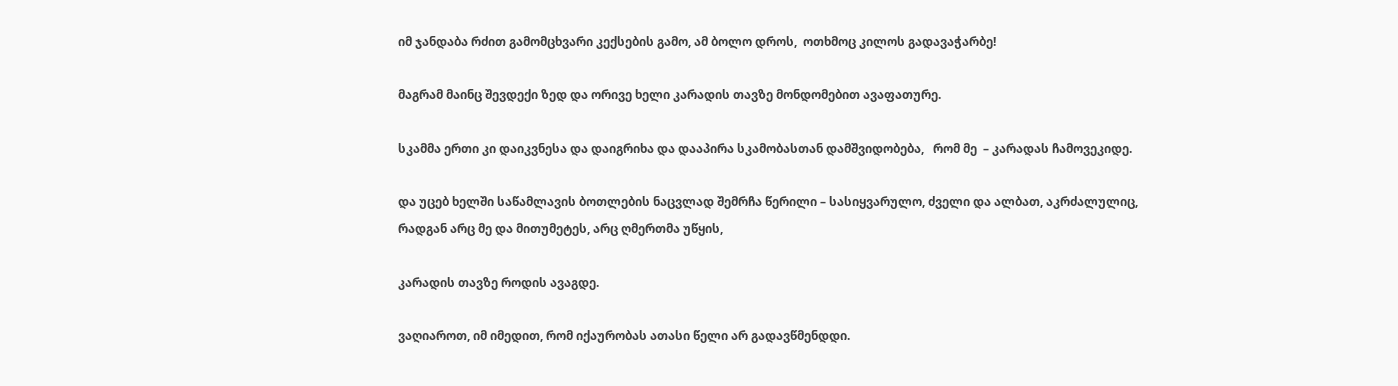იმ ჯანდაბა რძით გამომცხვარი კექსების გამო, ამ ბოლო დროს,  ოთხმოც კილოს გადავაჭარბე!

მაგრამ მაინც შევდექი ზედ და ორივე ხელი კარადის თავზე მონდომებით ავაფათურე.

სკამმა ერთი კი დაიკვნესა და დაიგრიხა და დააპირა სკამობასთან დამშვიდობება,   რომ მე  – კარადას ჩამოვეკიდე.

და უცებ ხელში საწამლავის ბოთლების ნაცვლად შემრჩა წერილი – სასიყვარულო, ძველი და ალბათ, აკრძალულიც,  რადგან არც მე და მითუმეტეს, არც ღმერთმა უწყის,

კარადის თავზე როდის ავაგდე.

ვაღიაროთ, იმ იმედით, რომ იქაურობას ათასი წელი არ გადავწმენდდი.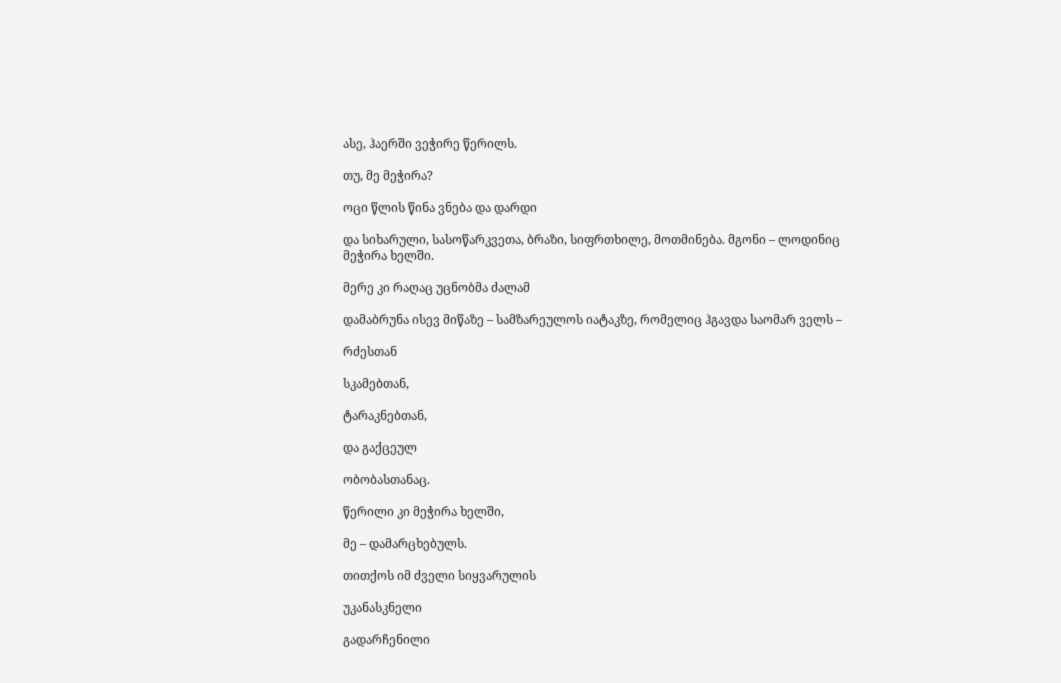ასე, ჰაერში ვეჭირე წერილს.

თუ, მე მეჭირა?

ოცი წლის წინა ვნება და დარდი

და სიხარული, სასოწარკვეთა, ბრაზი, სიფრთხილე, მოთმინება. მგონი – ლოდინიც მეჭირა ხელში.

მერე კი რაღაც უცნობმა ძალამ

დამაბრუნა ისევ მიწაზე – სამზარეულოს იატაკზე, რომელიც ჰგავდა საომარ ველს –

რძესთან

სკამებთან,

ტარაკნებთან,

და გაქცეულ

ობობასთანაც.

წერილი კი მეჭირა ხელში,

მე – დამარცხებულს.

თითქოს იმ ძველი სიყვარულის

უკანასკნელი

გადარჩენილი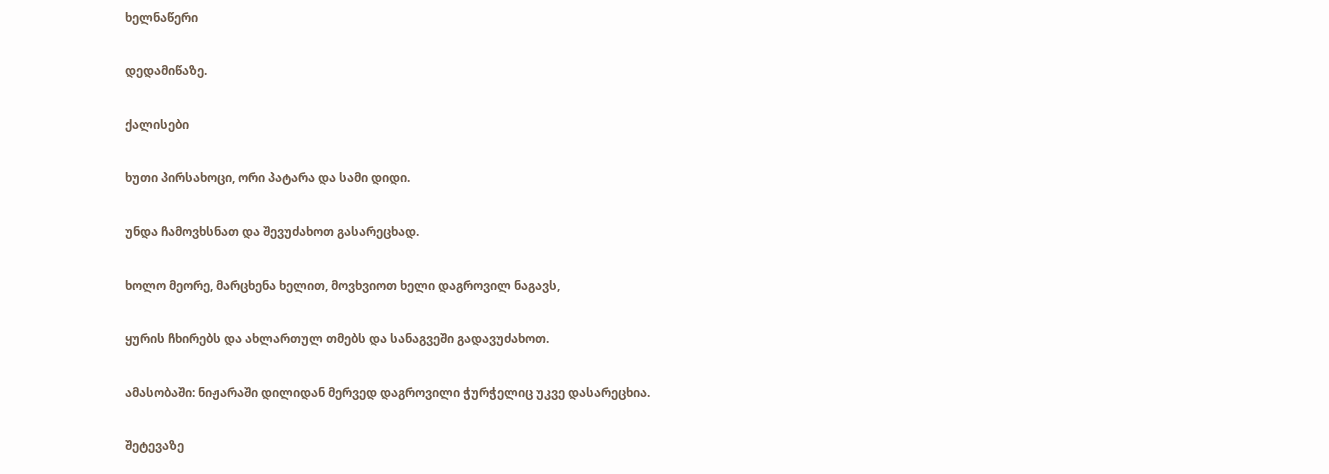ხელნაწერი

დედამიწაზე.

ქალისები

ხუთი პირსახოცი, ორი პატარა და სამი დიდი.

უნდა ჩამოვხსნათ და შევუძახოთ გასარეცხად.

ხოლო მეორე, მარცხენა ხელით, მოვხვიოთ ხელი დაგროვილ ნაგავს,

ყურის ჩხირებს და ახლართულ თმებს და სანაგვეში გადავუძახოთ.

ამასობაში: ნიჟარაში დილიდან მერვედ დაგროვილი ჭურჭელიც უკვე დასარეცხია.

შეტევაზე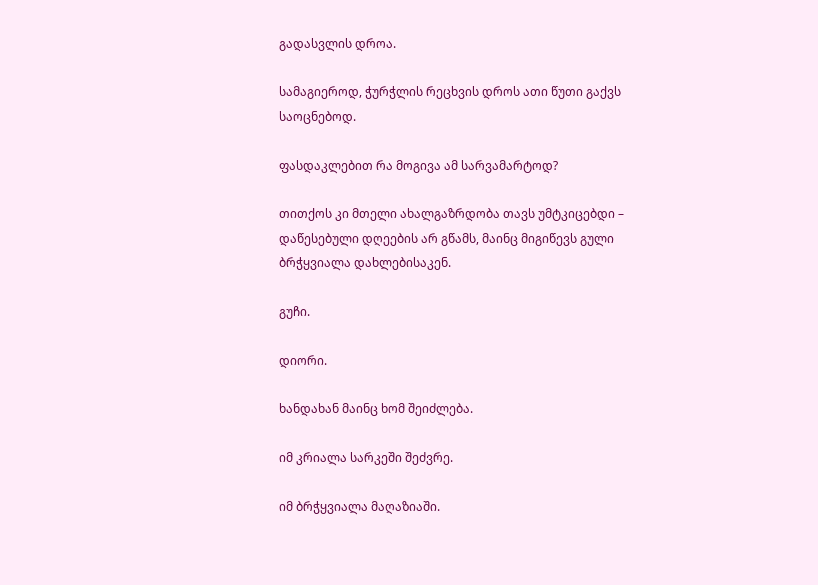გადასვლის დროა.

სამაგიეროდ, ჭურჭლის რეცხვის დროს ათი წუთი გაქვს საოცნებოდ.

ფასდაკლებით რა მოგივა ამ სარვამარტოდ?

თითქოს კი მთელი ახალგაზრდობა თავს უმტკიცებდი –  დაწესებული დღეების არ გწამს, მაინც მიგიწევს გული ბრჭყვიალა დახლებისაკენ.

გუჩი.

დიორი.

ხანდახან მაინც ხომ შეიძლება.

იმ კრიალა სარკეში შეძვრე.

იმ ბრჭყვიალა მაღაზიაში.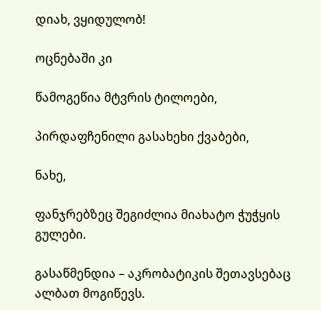დიახ, ვყიდულობ!

ოცნებაში კი

წამოგეწია მტვრის ტილოები,

პირდაფჩენილი გასახეხი ქვაბები,

ნახე,

ფანჯრებზეც შეგიძლია მიახატო ჭუჭყის გულები.

გასაწმენდია – აკრობატიკის შეთავსებაც ალბათ მოგიწევს.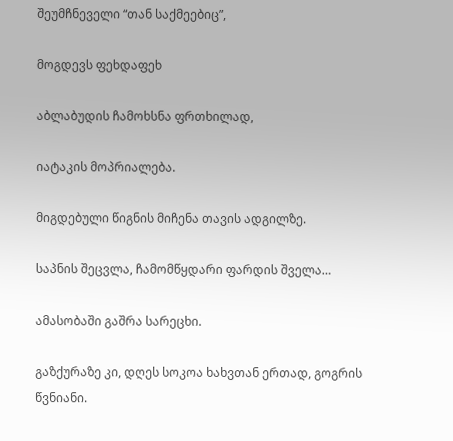შეუმჩნეველი “თან საქმეებიც”,

მოგდევს ფეხდაფეხ

აბლაბუდის ჩამოხსნა ფრთხილად,

იატაკის მოპრიალება.

მიგდებული წიგნის მიჩენა თავის ადგილზე.

საპნის შეცვლა, ჩამომწყდარი ფარდის შველა…

ამასობაში გაშრა სარეცხი.

გაზქურაზე კი, დღეს სოკოა ხახვთან ერთად, გოგრის წვნიანი.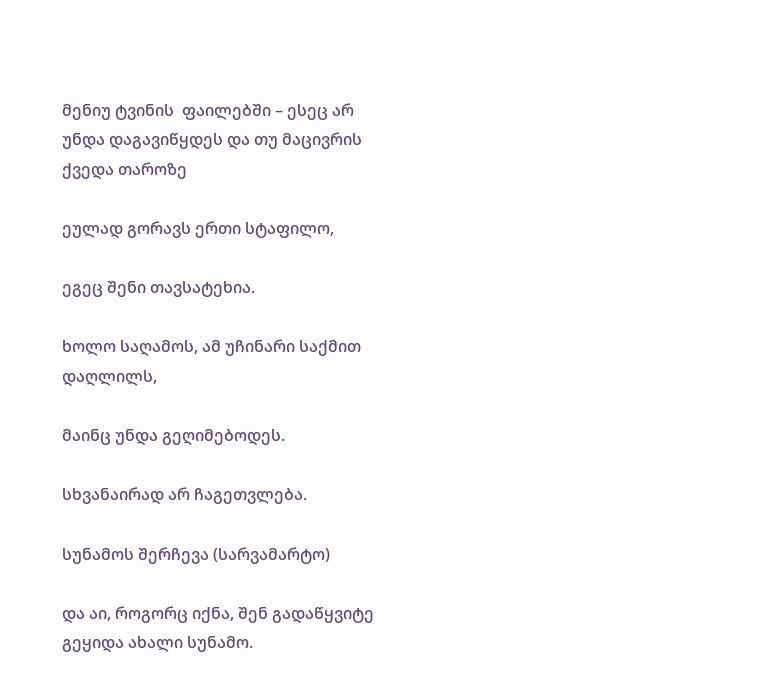მენიუ ტვინის  ფაილებში – ესეც არ უნდა დაგავიწყდეს და თუ მაცივრის ქვედა თაროზე

ეულად გორავს ერთი სტაფილო,

ეგეც შენი თავსატეხია.

ხოლო საღამოს, ამ უჩინარი საქმით დაღლილს,

მაინც უნდა გეღიმებოდეს.

სხვანაირად არ ჩაგეთვლება.

სუნამოს შერჩევა (სარვამარტო)

და აი, როგორც იქნა, შენ გადაწყვიტე გეყიდა ახალი სუნამო.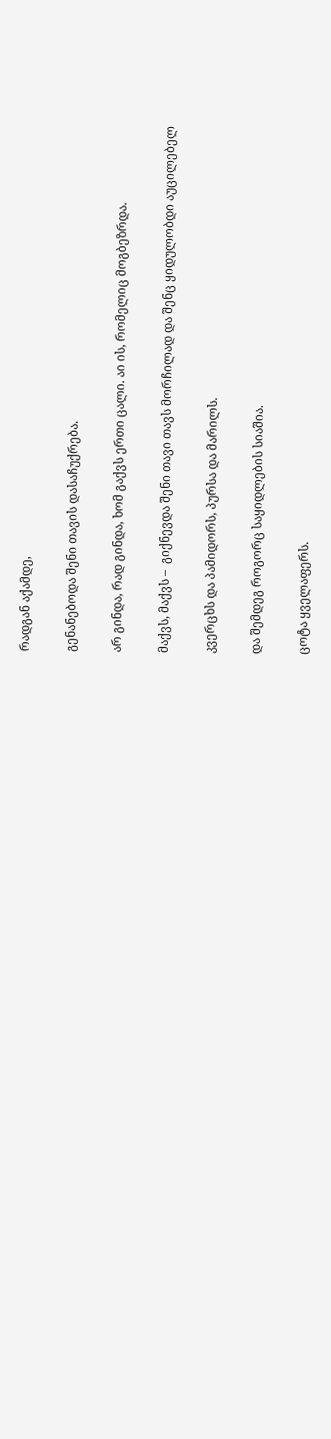რადგან აქამდე,

გენანებოდა შენი თავის დასაჩუქრება.

არ გინდა, რად გინდა, ხომ გაქვს ერთი ცალი. აი ის, რომელიც მოგბეზრდა.

მაქვს, მაქვს –  გიქნევდა შენი თავი თავს მორჩილად და შენც ყიდულობდი აუცილებელ

კვერცხს და პამიდორს, პურსა და მარილს.

და შემდეგ როგორც საყიდლების სიაშია.

ცოტა ყველაფერს.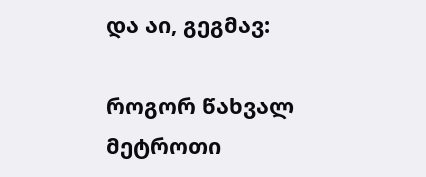და აი, გეგმავ:

როგორ წახვალ მეტროთი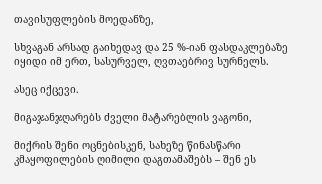თავისუფლების მოედანზე,

სხვაგან არსად გაიხედავ და 25 %-იან ფასდაკლებაზე იყიდი იმ ერთ, სასურველ, ღვთაებრივ სურნელს.

ასეც იქცევი.

მიგაჯანჯღარებს ძველი მატარებლის ვაგონი,

მიქრის შენი ოცნებისკენ, სახეზე წინასწარი კმაყოფილების ღიმილი დაგთამაშებს – შენ ეს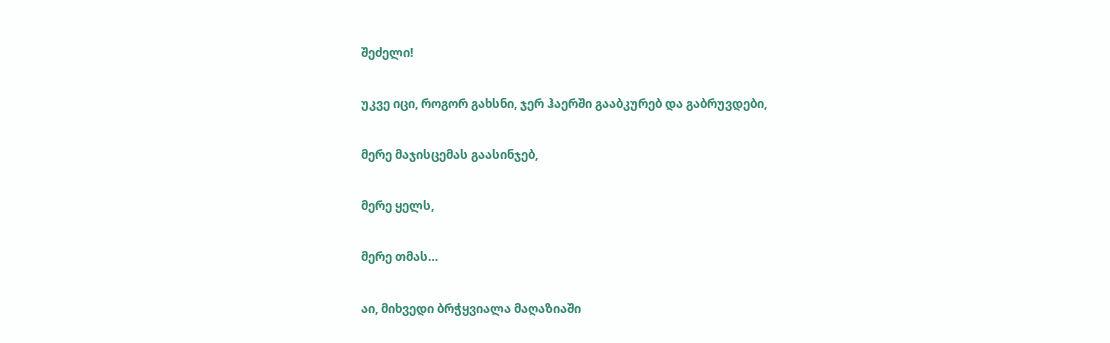შეძელი!

უკვე იცი, როგორ გახსნი, ჯერ ჰაერში გააბკურებ და გაბრუვდები,

მერე მაჯისცემას გაასინჯებ,

მერე ყელს,

მერე თმას…

აი, მიხვედი ბრჭყვიალა მაღაზიაში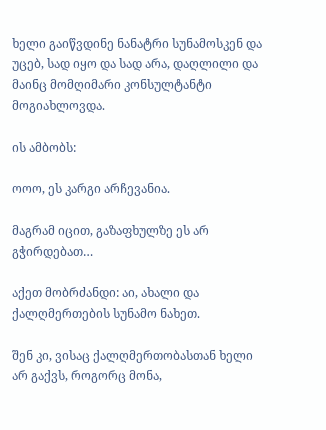ხელი გაიწვდინე ნანატრი სუნამოსკენ და უცებ, სად იყო და სად არა, დაღლილი და მაინც მომღიმარი კონსულტანტი მოგიახლოვდა.

ის ამბობს:

ოოო, ეს კარგი არჩევანია.

მაგრამ იცით, გაზაფხულზე ეს არ გჭირდებათ…

აქეთ მობრძანდი: აი, ახალი და ქალღმერთების სუნამო ნახეთ.

შენ კი, ვისაც ქალღმერთობასთან ხელი არ გაქვს, როგორც მონა,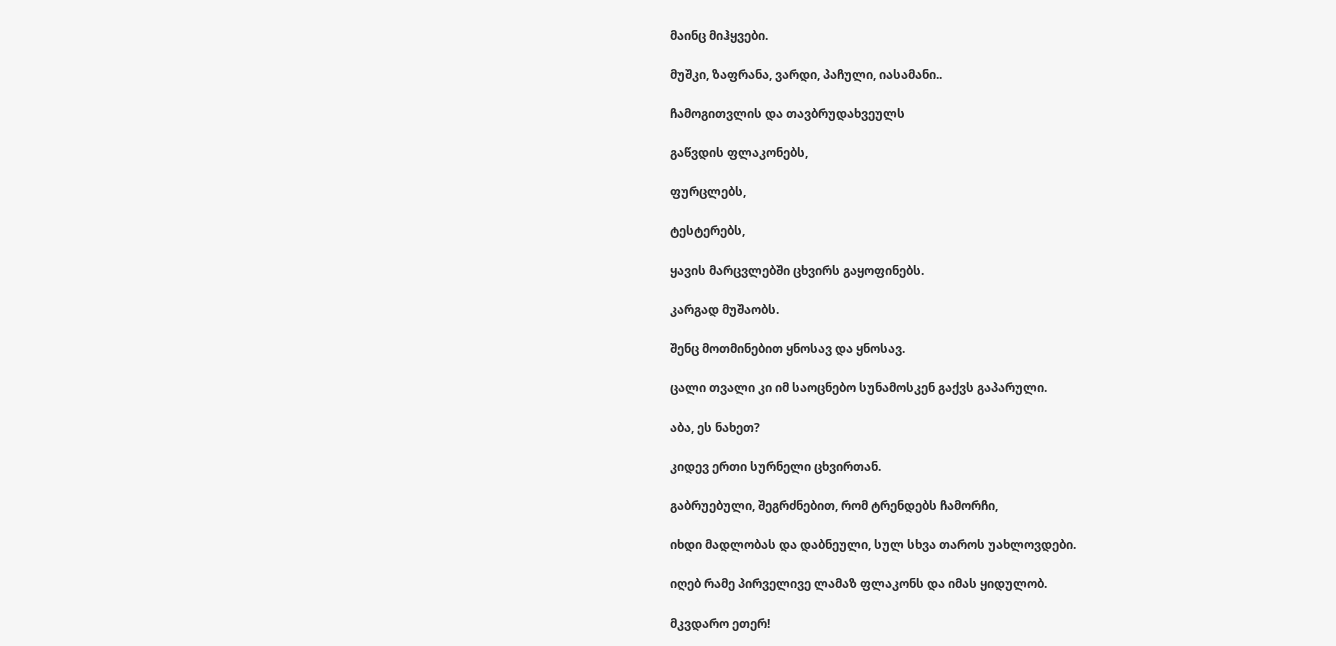მაინც მიჰყვები.

მუშკი, ზაფრანა, ვარდი, პაჩული, იასამანი..

ჩამოგითვლის და თავბრუდახვეულს

გაწვდის ფლაკონებს,

ფურცლებს,

ტესტერებს,

ყავის მარცვლებში ცხვირს გაყოფინებს.

კარგად მუშაობს.

შენც მოთმინებით ყნოსავ და ყნოსავ.

ცალი თვალი კი იმ საოცნებო სუნამოსკენ გაქვს გაპარული.

აბა, ეს ნახეთ?

კიდევ ერთი სურნელი ცხვირთან.

გაბრუებული, შეგრძნებით, რომ ტრენდებს ჩამორჩი,

იხდი მადლობას და დაბნეული, სულ სხვა თაროს უახლოვდები.

იღებ რამე პირველივე ლამაზ ფლაკონს და იმას ყიდულობ.

მკვდარო ეთერ!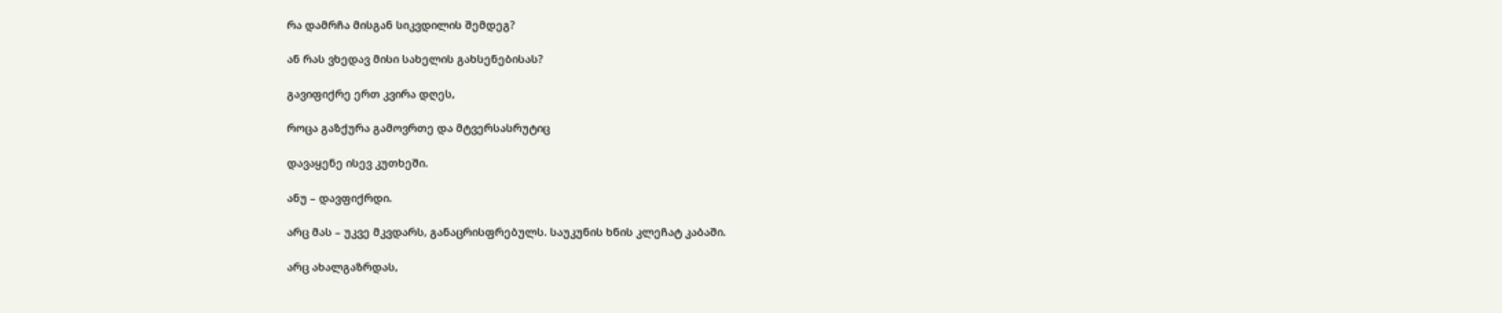რა დამრჩა მისგან სიკვდილის შემდეგ?

ან რას ვხედავ მისი სახელის გახსენებისას?

გავიფიქრე ერთ კვირა დღეს,

როცა გაზქურა გამოვრთე და მტვერსასრუტიც

დავაყენე ისევ კუთხეში.

ანუ – დავფიქრდი.

არც მას – უკვე მკვდარს, განაცრისფრებულს. საუკუნის ხნის კლეჩატ კაბაში.

არც ახალგაზრდას,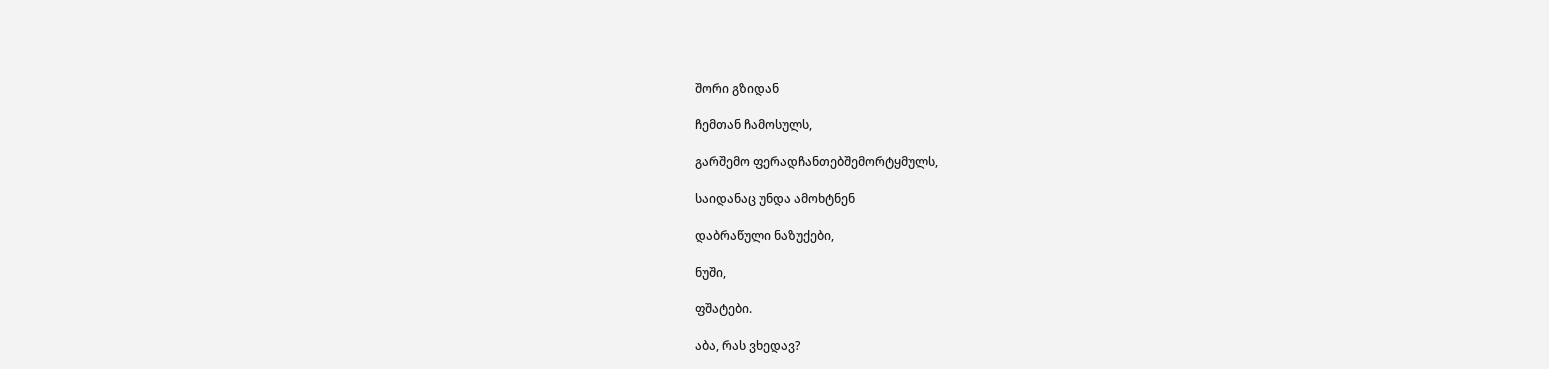შორი გზიდან

ჩემთან ჩამოსულს,

გარშემო ფერადჩანთებშემორტყმულს,

საიდანაც უნდა ამოხტნენ

დაბრაწული ნაზუქები,

ნუში,

ფშატები.

აბა, რას ვხედავ?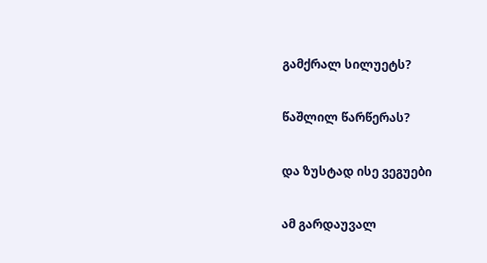გამქრალ სილუეტს?

წაშლილ წარწერას?

და ზუსტად ისე ვეგუები

ამ გარდაუვალ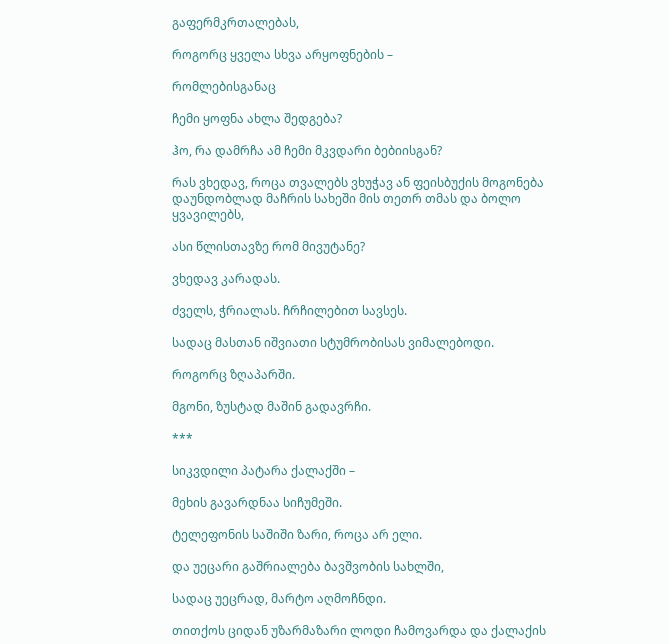გაფერმკრთალებას,

როგორც ყველა სხვა არყოფნების –

რომლებისგანაც

ჩემი ყოფნა ახლა შედგება?

ჰო, რა დამრჩა ამ ჩემი მკვდარი ბებიისგან?

რას ვხედავ, როცა თვალებს ვხუჭავ ან ფეისბუქის მოგონება დაუნდობლად მაჩრის სახეში მის თეთრ თმას და ბოლო ყვავილებს,

ასი წლისთავზე რომ მივუტანე?

ვხედავ კარადას.

ძველს, ჭრიალას. ჩრჩილებით სავსეს.

სადაც მასთან იშვიათი სტუმრობისას ვიმალებოდი.

როგორც ზღაპარში.

მგონი, ზუსტად მაშინ გადავრჩი.

***

სიკვდილი პატარა ქალაქში –

მეხის გავარდნაა სიჩუმეში.

ტელეფონის საშიში ზარი, როცა არ ელი.

და უეცარი გაშრიალება ბავშვობის სახლში,

სადაც უეცრად, მარტო აღმოჩნდი.

თითქოს ციდან უზარმაზარი ლოდი ჩამოვარდა და ქალაქის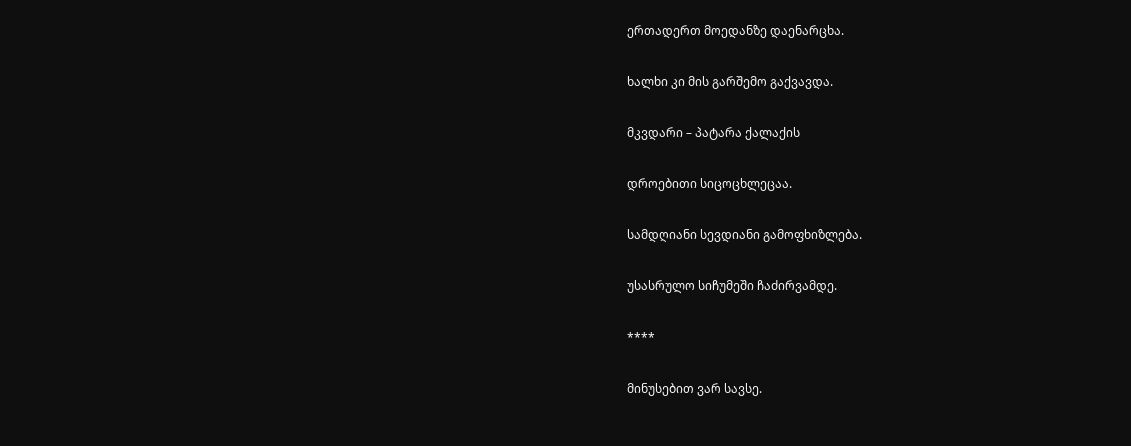ერთადერთ მოედანზე დაენარცხა.

ხალხი კი მის გარშემო გაქვავდა.

მკვდარი – პატარა ქალაქის

დროებითი სიცოცხლეცაა.

სამდღიანი სევდიანი გამოფხიზლება.

უსასრულო სიჩუმეში ჩაძირვამდე.

****

მინუსებით ვარ სავსე.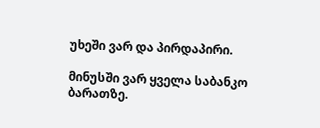უხეში ვარ და პირდაპირი.

მინუსში ვარ ყველა საბანკო ბარათზე.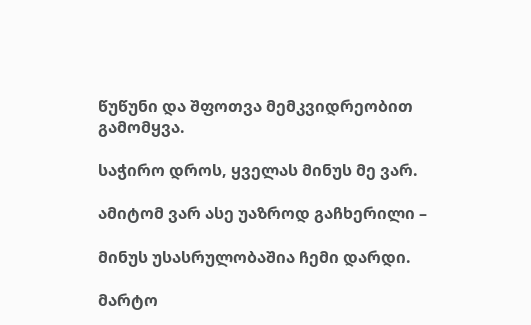წუწუნი და შფოთვა მემკვიდრეობით გამომყვა.

საჭირო დროს, ყველას მინუს მე ვარ.

ამიტომ ვარ ასე უაზროდ გაჩხერილი –

მინუს უსასრულობაშია ჩემი დარდი.

მარტო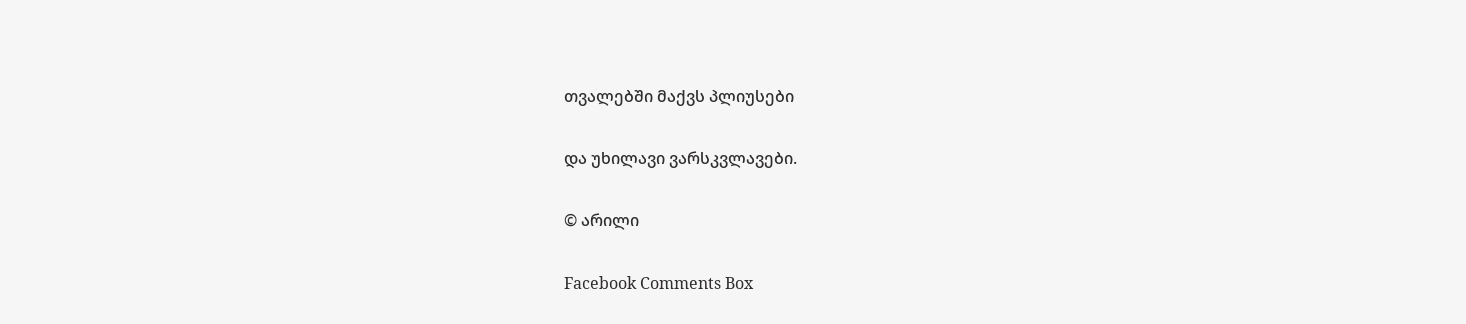თვალებში მაქვს პლიუსები

და უხილავი ვარსკვლავები.

© არილი

Facebook Comments Box